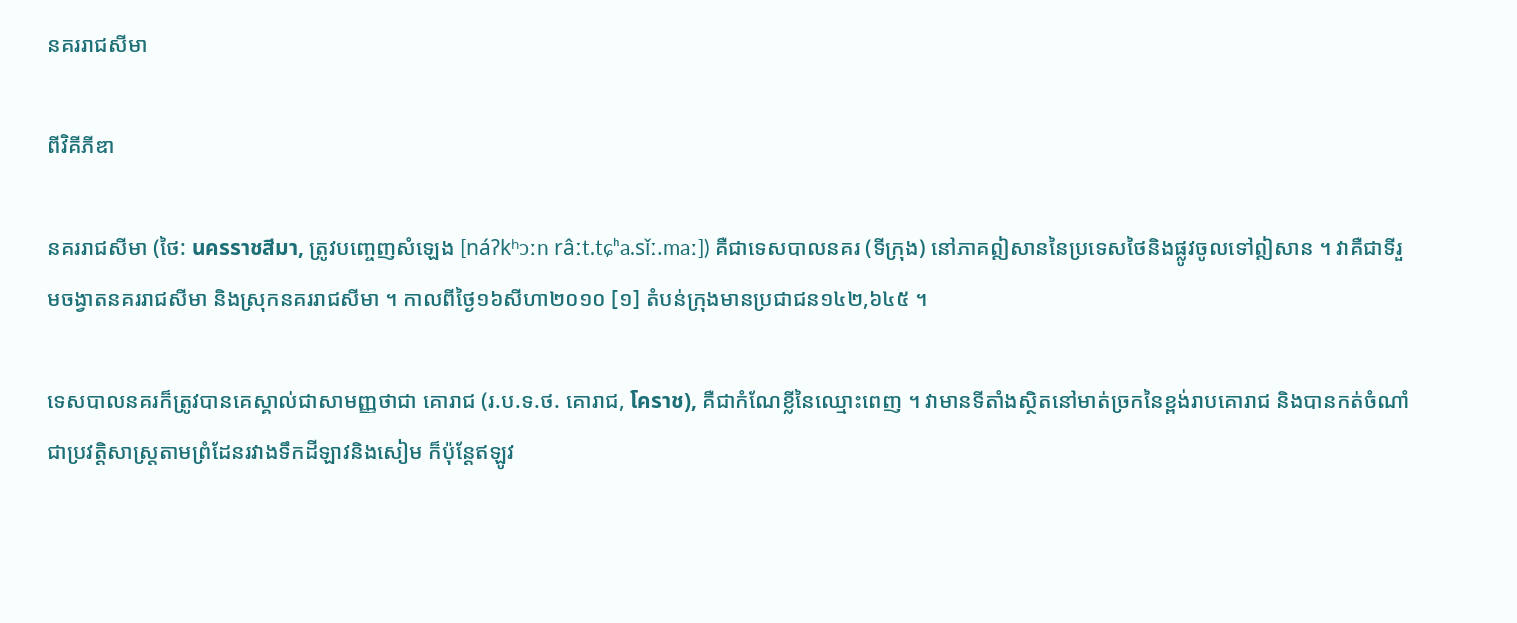នគររាជសីមា

ពីវិគីភីឌា

នគររាជសីមា (ថៃ: นครราชสีมา, ត្រូវបញ្ចេញសំឡេង [náʔkʰɔːn râːt.tɕʰa.sǐː.maː]) គឺជាទេសបាលនគរ (ទីក្រុង) នៅភាគឦសាននៃប្រទេសថៃនិងផ្លូវចូលទៅឦសាន ។ វាគឺជាទីរួមចង្វាតនគររាជសីមា និងស្រុកនគររាជសីមា ។ កាលពីថ្ងៃ១៦សីហា២០១០ [១] តំបន់ក្រុងមានប្រជាជន១៤២,៦៤៥ ។

ទេសបាលនគរក៏ត្រូវបានគេស្គាល់ជាសាមញ្ញថាជា គោរាជ (រ.ប.ទ.ថ. គោរាជ, โคราช), គឺជាកំណែខ្លីនៃឈ្មោះពេញ ។ វាមានទីតាំងស្ថិតនៅមាត់ច្រកនៃខ្ពង់រាបគោរាជ និងបានកត់ចំណាំជាប្រវត្តិសាស្ត្រតាមព្រំដែនរវាងទឹកដីឡាវនិងសៀម ក៏ប៉ុន្តែឥឡូវ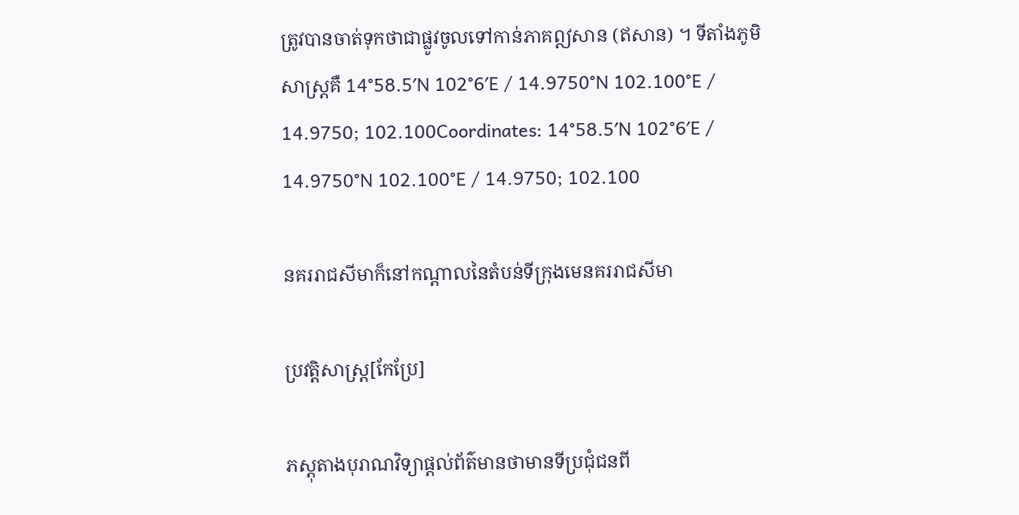ត្រូវបានចាត់ទុកថាជាផ្លូវចូលទៅកាន់ភាគឦសាន (ឥសាន) ។ ទីតាំងភូមិសាស្ត្រគឺ 14°58.5′N 102°6′E / 14.9750°N 102.100°E / 14.9750; 102.100Coordinates: 14°58.5′N 102°6′E / 14.9750°N 102.100°E / 14.9750; 102.100

នគររាជសីមាក៏នៅកណ្ដាលនៃតំបន់ទីក្រុងមេនគររាជសីមា

ប្រវត្តិសាស្ត្រ[កែប្រែ]

ភស្តុតាងបុរាណវិទ្យាផ្ដល់ព័ត៌មានថាមានទីប្រជុំជនពី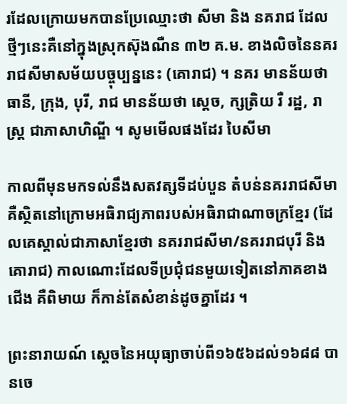រដែលក្រោយមកបានប្រែឈ្មោះថា សីមា និង នគរាជ ដែលថ្មីៗនេះគឺនៅក្នុងស្រុកស៊ុងណឺន ៣២ គ.ម. ខាងលិចនៃនគររាជសីមាសម័យបច្ចុប្បន្ននេះ (គោរាជ) ។ នគរ មានន័យថា ធានី, ក្រុង, បុរី, រាជ មានន័យថា ស្ដេច, ក្សត្រិយ រឺ រដ្ឋ, រាស្ត្រ ជាភាសាហិណ្ឌី ។ សូមមើលផងដែរ បៃសីមា

កាលពីមុនមកទល់នឹងសតវត្សទីដប់បួន តំបន់នគររាជសីមាគឺស្ថិតនៅក្រោមអធិរាជ្យភាពរបស់អធិរាជាណាចក្រខ្មែរ (ដែលគេស្គាល់ជាភាសាខ្មែរថា នគររាជសីមា/នគររាជបុរី និងគោរាជ) កាលណោះដែលទីប្រជុំជនមួយទៀតនៅភាគខាងជើង គឺពិមាយ ក៏កាន់តែសំខាន់ដូចគ្នាដែរ ។

ព្រះនារាយណ៍ ស្ដេចនៃអយុធ្យាចាប់ពី១៦៥៦ដល់១៦៨៨ បានចេ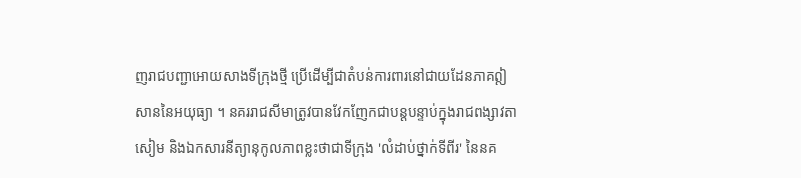ញរាជបញ្ជាអោយសាងទីក្រុងថ្មី ប្រើដើម្បីជាតំបន់ការពារនៅជាយដែនភាគឦសាននៃអយុធ្យា ។ នគររាជសីមាត្រូវបានវែកញែកជាបន្តបន្ទាប់ក្នុងរាជពង្សាវតាសៀម និងឯកសារនីត្យានុកូលភាពខ្លះថាជាទីក្រុង 'លំដាប់ថ្នាក់ទីពីរ' នៃនគ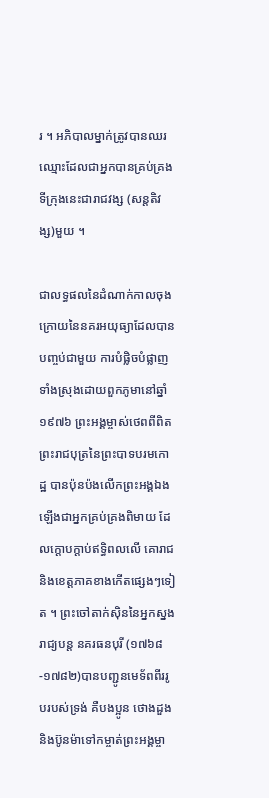រ ។ អភិបាលម្នាក់ត្រូវបានឈរឈ្មោះដែលជាអ្នកបានគ្រប់គ្រងទីក្រុងនេះជារាជវង្ស (សន្តតិវង្ស)មួយ ។

ជាលទ្ធផលនៃដំណាក់កាលចុងក្រោយនៃនគរអយុធ្យាដែលបានបញ្ចប់ជាមួយ ការបំផ្លិចបំផ្លាញទាំងស្រុងដោយពួកភូមានៅឆ្នាំ១៩៧៦ ព្រះអង្គម្ចាស់ថេពពីពិត ព្រះរាជបុត្រនៃព្រះបាទបរមកោដ្ឋ បានប៉ុនប៉ងលើកព្រះអង្គឯងឡើងជាអ្នកគ្រប់គ្រងពិមាយ ដែលក្ដោបក្ដាប់ឥទ្ធិពលលើ គោរាជ និងខេត្តភាគខាងកើតផ្សេងៗទៀត ។ ព្រះចៅតាក់ស៊ិននៃអ្នកស្នងរាជ្យបន្ត នគរធនបុរី (១៧៦៨-១៧៨២)បានបញ្ជូនមេទ័ពពីររូបរបស់ទ្រង់ គឺបងប្អូន ថោងដួង និងប៊ូនម៉ាទៅកម្ចាត់ព្រះអង្គម្ចា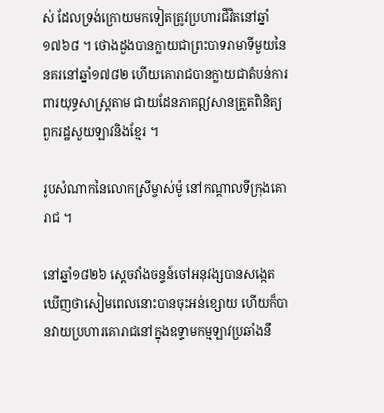ស់ ដែលទ្រង់ក្រោយមកទៀតត្រូវប្រហារជីវិតនៅឆ្នាំ១៧៦៨ ។ ថោងដួងបានក្លាយជាព្រះបាទរាមាទីមួយនៃនគរនៅឆ្នាំ១៧៨២ ហើយគោរាជបានក្លាយជាតំបន់ការពារយុទ្ធសាស្ត្រតាម ជាយដែនភាគឦសានត្រួតពិនិត្យពួករដ្ឋសួយឡាវនិងខ្មែរ ។

រូបសំណាកនៃលោកស្រីម្ចាស់ម៉ូ នៅកណ្ដាលទីក្រុងគោរាជ ។

នៅឆ្នាំ១៨២៦ ស្ដេចវាំងចន្ទន៍ចៅអនុវង្សបានសង្កេតឃើញថាសៀមពេលនោះបានចុះអន់ខ្សោយ ហើយក៏បានវាយប្រហារគោរាជនៅក្នុងឧទ្ទាមកម្មឡាវប្រឆាំងនឹ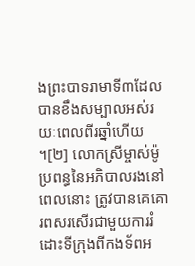ងព្រះបាទរាមាទី៣ដែលបានខឹងសម្បាលអស់រយៈពេលពីរឆ្នាំហើយ ។[២] លោកស្រីម្ចាស់ម៉ូ ប្រពន្ធនៃអភិបាលរងនៅពេលនោះ ត្រូវបានគេគោរពសរសើរជាមួយការរំដោះទីក្រុងពីកងទ័ពអ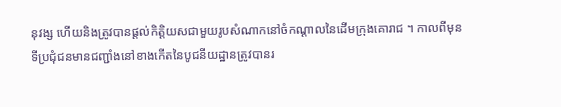នុវង្ស ហើយនិងត្រូវបានផ្ដល់កិត្តិយសជាមួយរូបសំណាកនៅចំកណ្ដាលនៃដើមក្រុងគោរាជ ។ កាលពីមុន ទីប្រជុំជនមានជញ្ជាំងនៅខាងកើតនៃបូជនីយដ្ឋានត្រូវបានរ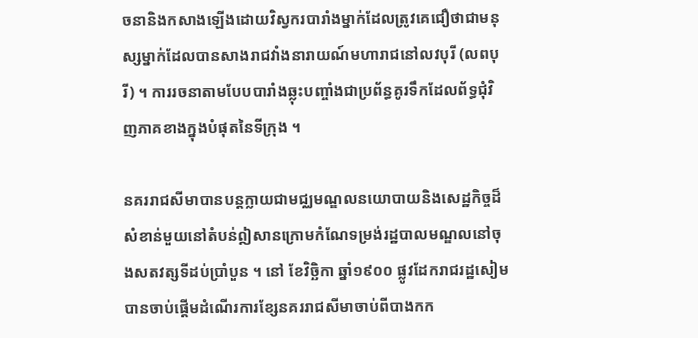ចនានិងកសាងឡើងដោយវិស្វករបារាំងម្នាក់ដែលត្រូវគេជឿថាជាមនុស្សម្នាក់ដែលបានសាងរាជវាំងនារាយណ៍មហារាជនៅលវបុរី (លពបុរី) ។ ការរចនាតាមបែបបារាំងឆ្លុះបញ្ចាំងជាប្រព័ន្ធគូរទឹកដែលព័ទ្ធជុំវិញភាគខាងក្នុងបំផុតនៃទីក្រុង ។

នគររាជសីមាបានបន្តក្លាយជាមជ្ឈមណ្ឌលនយោបាយនិងសេដ្ឋកិច្ចដ៏សំខាន់មួយនៅតំបន់ឦសានក្រោមកំណែទម្រង់រដ្ឋបាលមណ្ឌលនៅចុងសតវត្សទីដប់ប្រាំបួន ។ នៅ ខែវិច្ឆិកា ឆ្នាំ១៩០០ ផ្លូវដែករាជរដ្ឋសៀមបានចាប់ផ្ដើមដំណើរការខ្សែនគររាជសីមាចាប់ពីបាងកក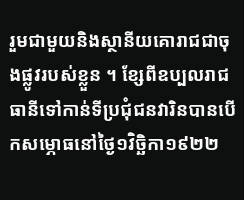រួមជាមួយនិងស្ថានីយគោរាជជាចុងផ្លូវរបស់ខ្លួន ។ ខ្សែពីឧប្បលរាជធានីទៅកាន់ទីប្រជុំជនវារិនបានបើកសម្ភោធនៅថ្ងៃ១វិច្ឆិកា១៩២២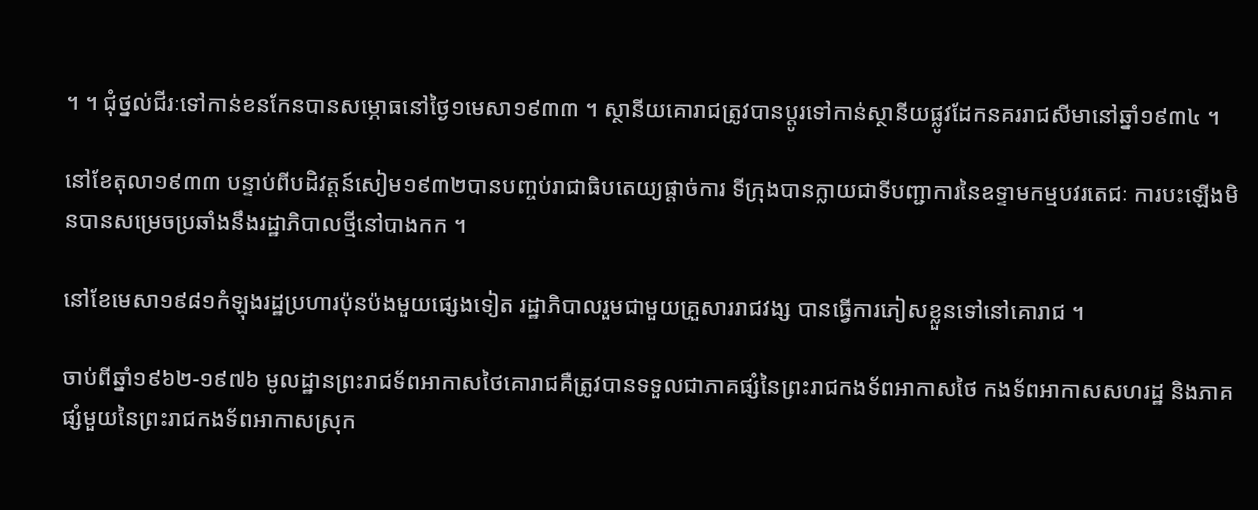។ ។ ជុំថ្នល់ជីរៈទៅកាន់ខនកែនបានសម្ភោធនៅថ្ងៃ១មេសា១៩៣៣ ។ ស្ថានីយគោរាជត្រូវបានប្ដូរទៅកាន់ស្ថានីយផ្លូវដែកនគររាជសីមានៅឆ្នាំ១៩៣៤ ។

នៅខែតុលា១៩៣៣ បន្ទាប់ពីបដិវត្តន៍សៀម១៩៣២បានបញ្ចប់រាជាធិបតេយ្យផ្ដាច់ការ ទីក្រុងបានក្លាយជាទីបញ្ជាការនៃឧទ្ទាមកម្មបវរតេជៈ ការបះឡើងមិនបានសម្រេចប្រឆាំងនឹងរដ្ឋាភិបាលថ្មីនៅបាងកក ។

នៅខែមេសា១៩៨១កំឡុងរដ្ឋប្រហារប៉ុនប៉ងមួយផ្សេងទៀត រដ្ឋាភិបាលរួមជាមួយគ្រួសាររាជវង្ស បានធ្វើការភៀសខ្លួនទៅនៅគោរាជ ។

ចាប់ពីឆ្នាំ១៩៦២-១៩៧៦ មូលដ្ឋានព្រះរាជទ័ពអាកាសថៃគោរាជគឺត្រូវបានទទួលជាភាគផ្សំនៃព្រះរាជកងទ័ពអាកាសថៃ កងទ័ពអាកាសសហរដ្ឋ និងភាគផ្សំមួយនៃព្រះរាជកងទ័ពអាកាសស្រុក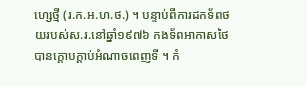ហ្សេថ្មី (រ.ក.អ.ហ.ថ.) ។ បន្ទាប់ពីការដកទ័ពថយរបស់ស.រ.នៅឆ្នាំ១៩៧៦ កងទ័ពអាកាសថៃបានក្ដោបក្ដាប់អំណាចពេញទី ។ កំ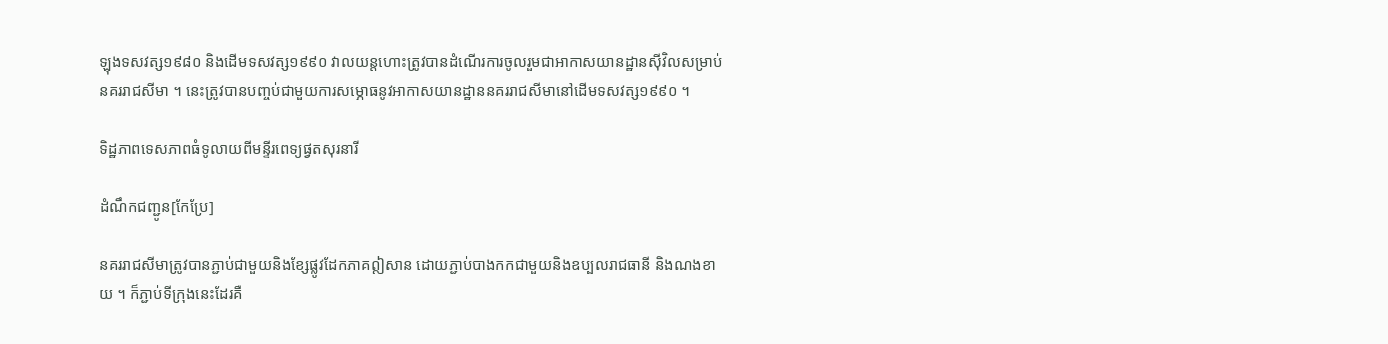ឡុងទសវត្ស១៩៨០ និងដើមទសវត្ស១៩៩០ វាលយន្តហោះត្រូវបានដំណើរការចូលរួមជាអាកាសយានដ្ឋានស៊ីវិលសម្រាប់នគររាជសីមា ។ នេះត្រូវបានបញ្ចប់ជាមួយការសម្ភោធនូវអាកាសយានដ្ឋាននគររាជសីមានៅដើមទសវត្ស១៩៩០ ។

ទិដ្ឋភាពទេសភាពធំទូលាយពីមន្ទីរពេទ្យផ្វតសុរនារី

ដំណឹកជញ្ជូន[កែប្រែ]

នគររាជសីមាត្រូវបានភ្ជាប់ជាមួយនិងខ្សែផ្លូវដែកភាគឦសាន ដោយភ្ជាប់បាងកកជាមួយនិងឧប្បលរាជធានី និងណងខាយ ។ ក៏ភ្ជាប់ទីក្រុងនេះដែរគឺ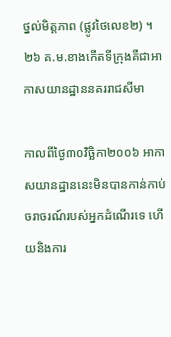ថ្នល់មិត្តភាព (ផ្លូវថៃលេខ២) ។ ២៦ គ.ម.ខាងកើតទីក្រុងគឺជាអាកាសយានដ្ឋាននគររាជសីមា

កាលពីថ្ងៃ៣០វិច្ឆិកា២០០៦ អាកាសយានដ្ឋាននេះមិនបានកាន់កាប់ចរាចរណ៍របស់អ្នកដំណើរទេ ហើយនិងការ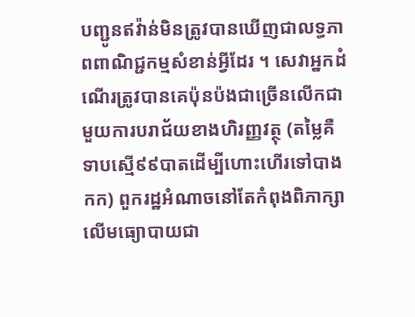បញ្ជូនឥវ៉ាន់មិនត្រូវបានឃើញជាលទ្ធភាពពាណិជ្ជកម្មសំខាន់អ្វីដែរ ។ សេវាអ្នកដំណើរត្រូវបានគេប៉ុនប៉ងជាច្រើនលើកជាមួយការបរាជ័យខាងហិរញ្ញវត្ថុ (តម្លៃគឺទាបស្មើ៩៩បាតដើម្បីហោះហើរទៅបាងកក) ពួករដ្ឋអំណាចនៅតែកំពុងពិភាក្សាលើមធ្យោបាយជា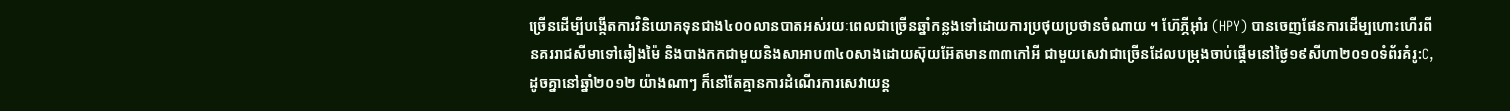ច្រើនដើម្បីបង្កើតការវិនិយោគទុនជាង៤០០លានបាតអស់រយៈពេលជាច្រើនឆ្នាំកន្លងទៅដោយការប្រថុយប្រថានចំណាយ ។ ហ៊ែភ្ភីអ៊ាំរ (HPY) បានចេញផែនការដើម្បហោះហើរពីនគររាជសីមាទៅឆៀងម៉ៃ និងបាងកកជាមួយនិងសាអាប៣៤០សាងដោយស៊ុយអ៊ែតមាន៣៣កៅអី ជាមួយសេវាជាច្រើនដែលបម្រុងចាប់ផ្ដើមនៅថ្ងៃ១៩សីហា២០១០ទំព័រគំរូ:C, ដូចគ្នានៅឆ្នាំ២០១២ យ៉ាងណាៗ ក៏នៅតែគ្មានការដំណើរការសេវាយន្ត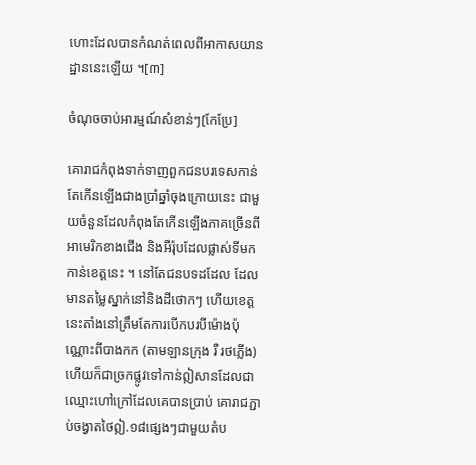ហោះដែលបានកំណត់ពេលពីអាកាសយានដ្ឋាននេះឡើយ ។[៣]

ចំណុចចាប់អារម្មណ៍សំខាន់ៗ[កែប្រែ]

គោរាជកំពុងទាក់ទាញពួកជនបរទេសកាន់តែកើនឡើងជាងប្រាំឆ្នាំចុងក្រោយនេះ ជាមួយចំនួនដែលកំពុងតែកើនឡើងភាគច្រើនពីអាមេរិកខាងជើង និងអឺរ៉ុបដែលផ្លាស់ទីមកកាន់ខេត្តនេះ ។ នៅតែជនបទដដែល ដែលមានតម្លៃស្នាក់នៅនិងដីថោកៗ ហើយខេត្តនេះតាំងនៅត្រឹមតែការបើកបរបីម៉ោងប៉ុណ្ណោះពីបាងកក (តាមឡានក្រុង រឺ រថភ្លើង) ហើយក៏ជាច្រកផ្លូវទៅកាន់ឦសានដែលជាឈ្មោះហៅក្រៅដែលគេបានប្រាប់ គោរាជភ្ជាប់ចង្វាតថៃឦ.១៨ផ្សេងៗជាមួយតំប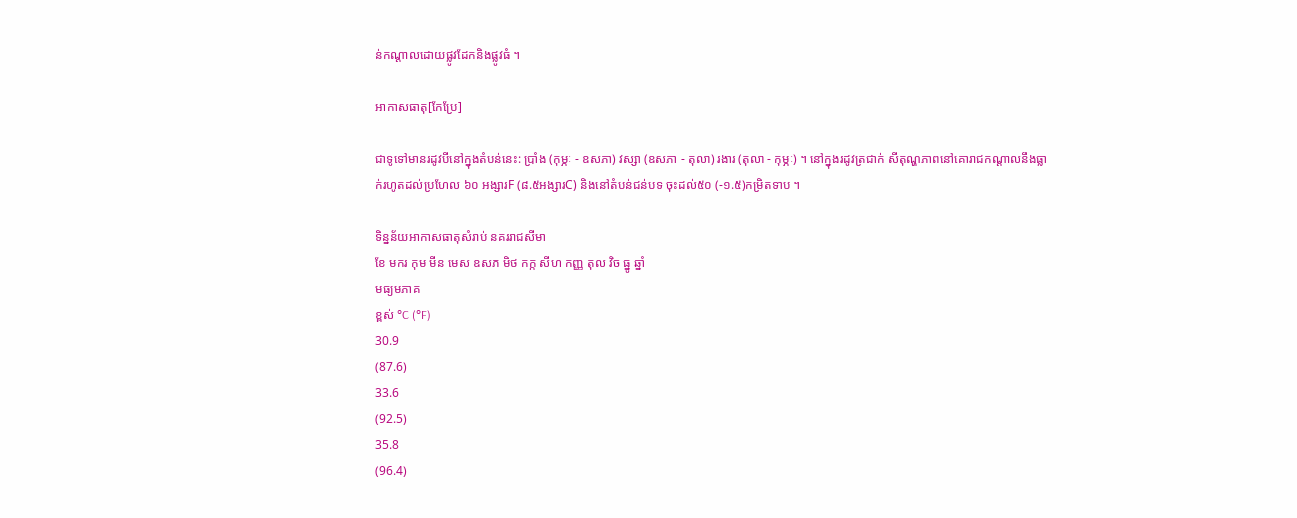ន់កណ្ដាលដោយផ្លូវដែកនិងផ្លូវធំ ។

អាកាសធាតុ[កែប្រែ]

ជាទូទៅមានរដូវបីនៅក្នុងតំបន់នេះ: ប្រាំង (កុម្ភៈ - ឧសភា) វស្សា (ឧសភា - តុលា) រងារ (តុលា - កុម្ភៈ) ។ នៅក្នុងរដូវត្រជាក់ សីតុណ្ហភាពនៅគោរាជកណ្ដាលនឹងធ្លាក់រហូតដល់ប្រហែល ៦០ អង្សារF (៨.៥អង្សារC) និងនៅតំបន់ជន់បទ ចុះដល់៥០ (-១.៥)កម្រិតទាប ។

ទិន្នន័យអាកាសធាតុសំរាប់ នគររាជសីមា
ខែ មករ កុម មីន មេស ឧសភ មិថ កក្ក សីហ កញ្ញ តុល វិច ធ្នូ ឆ្នាំ
មធ្យមភាគ
ខ្ពស់ °C (°F)
30.9
(87.6)
33.6
(92.5)
35.8
(96.4)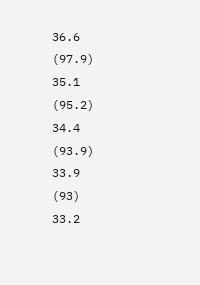36.6
(97.9)
35.1
(95.2)
34.4
(93.9)
33.9
(93)
33.2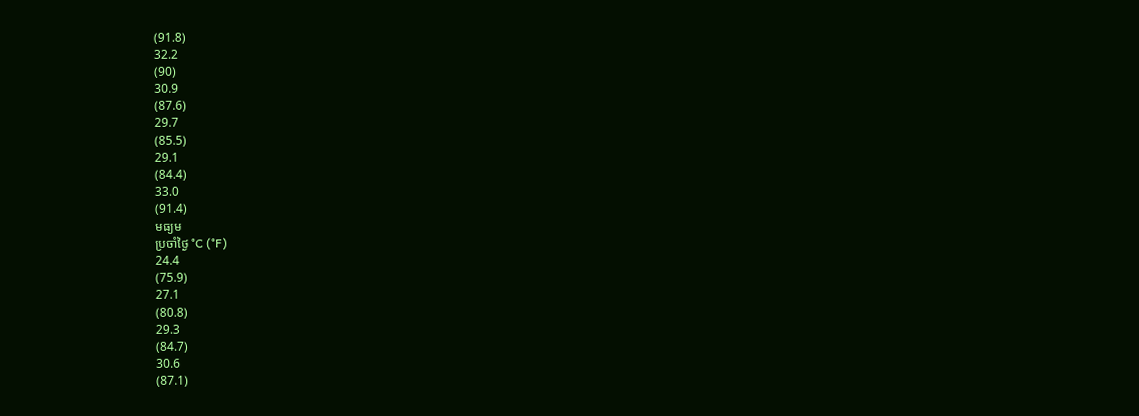(91.8)
32.2
(90)
30.9
(87.6)
29.7
(85.5)
29.1
(84.4)
33.0
(91.4)
មធ្យម
ប្រចាំថ្ងៃ °C (°F)
24.4
(75.9)
27.1
(80.8)
29.3
(84.7)
30.6
(87.1)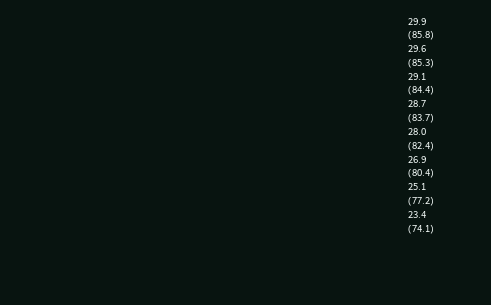29.9
(85.8)
29.6
(85.3)
29.1
(84.4)
28.7
(83.7)
28.0
(82.4)
26.9
(80.4)
25.1
(77.2)
23.4
(74.1)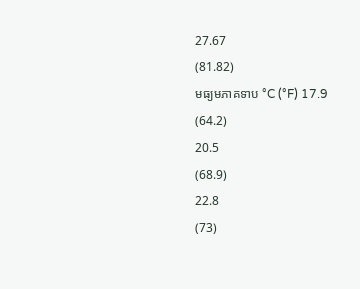27.67
(81.82)
មធ្យមភាគទាប °C (°F) 17.9
(64.2)
20.5
(68.9)
22.8
(73)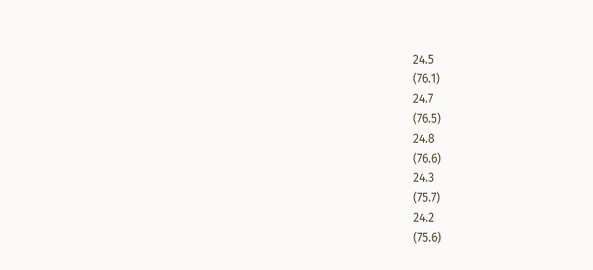24.5
(76.1)
24.7
(76.5)
24.8
(76.6)
24.3
(75.7)
24.2
(75.6)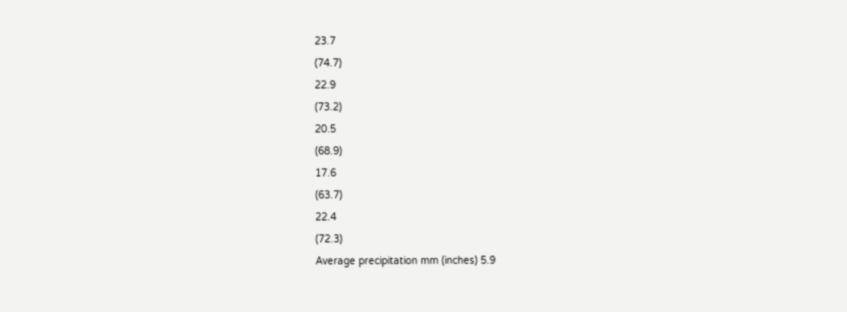23.7
(74.7)
22.9
(73.2)
20.5
(68.9)
17.6
(63.7)
22.4
(72.3)
Average precipitation mm (inches) 5.9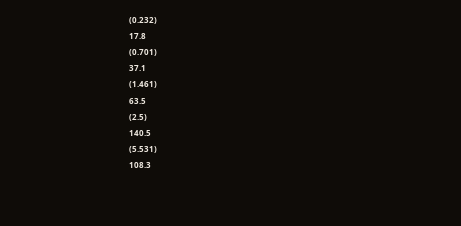(0.232)
17.8
(0.701)
37.1
(1.461)
63.5
(2.5)
140.5
(5.531)
108.3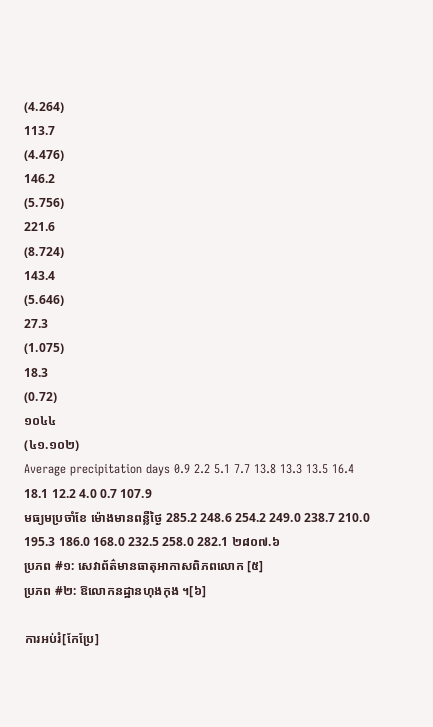(4.264)
113.7
(4.476)
146.2
(5.756)
221.6
(8.724)
143.4
(5.646)
27.3
(1.075)
18.3
(0.72)
១០៤៤
(៤១.១០២)
Average precipitation days 0.9 2.2 5.1 7.7 13.8 13.3 13.5 16.4 18.1 12.2 4.0 0.7 107.9
មធ្យមប្រចាំខែ ម៉ោងមានពន្លឺថ្ងៃ 285.2 248.6 254.2 249.0 238.7 210.0 195.3 186.0 168.0 232.5 258.0 282.1 ២៨០៧.៦
ប្រភព #១: សេវាព័ត៌មានធាតុអាកាសពិភពលោក [៥]
ប្រភព #២: ឱលោកនដ្ឋានហុងកុង ។[៦]

ការអប់រំ[កែប្រែ]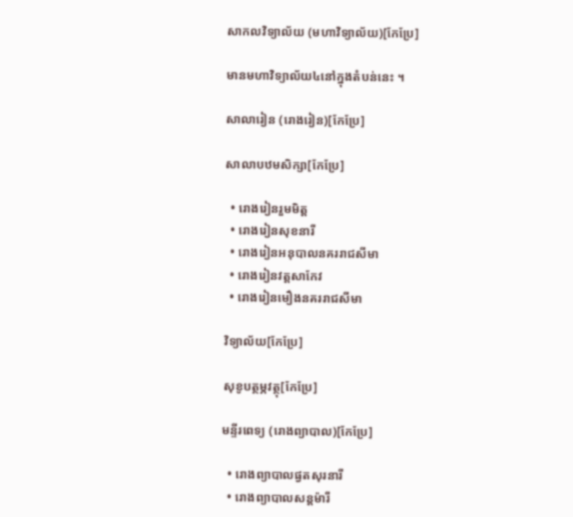សាកលវិទ្យាល័យ (មហាវិទ្យាល័យ)[កែប្រែ]

មានមហាវិទ្យាល័យ៤នៅក្នុងតំបន់នេះ ។

សាលារៀន (រោងរៀន)[កែប្រែ]

សាលាបឋមសិក្សា[កែប្រែ]

  • រោងរៀនរួមមិត្ត
  • រោងរៀនសុខនារី
  • រោងរៀនអនុបាលនគររាជសីមា
  • រោងរៀនវត្តសាកែវ
  • រោងរៀនមឿងនគររាជសីមា

វិទ្យាល័យ[កែប្រែ]

សុខូបត្ថម្ភវត្ថុ[កែប្រែ]

មន្ទីរពេទ្យ (រោងព្យាបាល)[កែប្រែ]

  • រោងព្យាបាលផ្វតសុរនារី
  • រោងព្យាបាលសន្តម៉ារី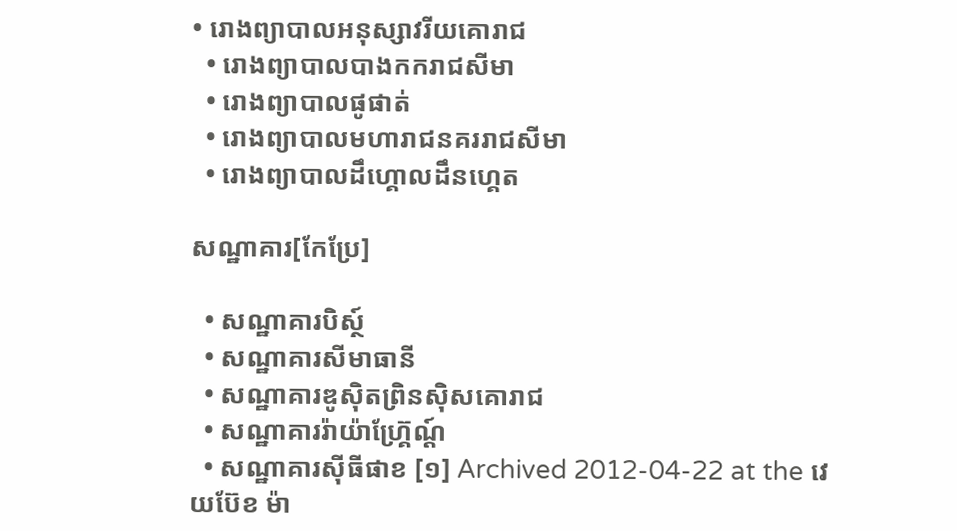• រោងព្យាបាលអនុស្សាវរីយគោរាជ
  • រោងព្យាបាលបាងកករាជសីមា
  • រោងព្យាបាលផូផាត់
  • រោងព្យាបាលមហារាជនគររាជសីមា
  • រោងព្យាបាលដឹហ្គោលដឹនហ្គេត

សណ្ឋាគារ[កែប្រែ]

  • សណ្ឋាគារបិស្ថ៍
  • សណ្ឋាគារសីមាធានី
  • សណ្ឋាគារឌូស៊ិតព្រិនស៊ិសគោរាជ
  • សណ្ឋាគាររ៉ាយ៉ាហ៊្គ្រែណ្ដ៍
  • សណ្ឋាគារស៊ីធីផាខ [១] Archived 2012-04-22 at the វេយប៊ែខ ម៉ា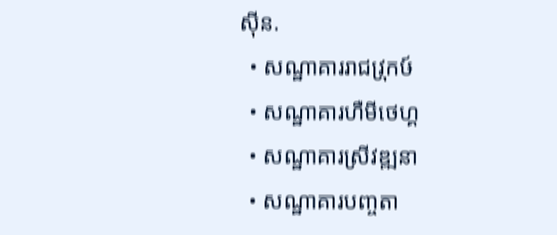ស៊ីន.
  • សណ្ឋាគាររាជវ្រុកឞ៍
  • សណ្ឋាគារហឺមីថេហ្គ
  • សណ្ឋាគារស្រីវឌ្ឍនា
  • សណ្ឋាគារបញ្ចតា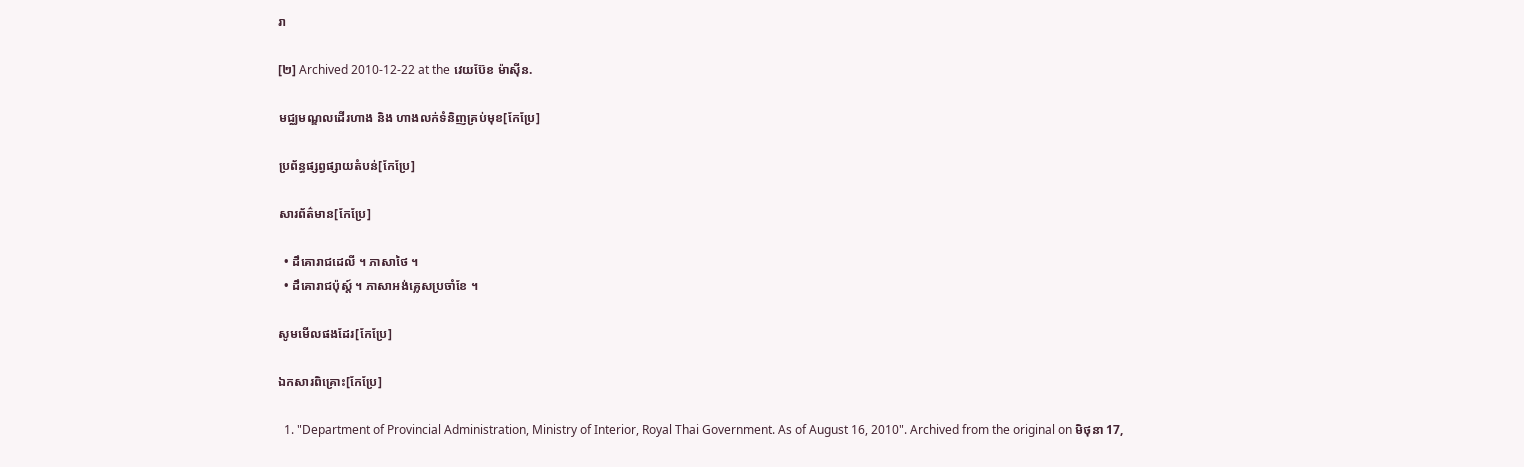រា

[២] Archived 2010-12-22 at the វេយប៊ែខ ម៉ាស៊ីន.

មជ្ឈមណ្ឌលដើរហាង និង ហាងលក់ទំនិញគ្រប់មុខ[កែប្រែ]

ប្រព័ន្ធផ្សព្វផ្សាយតំបន់[កែប្រែ]

សារព័ត៌មាន[កែប្រែ]

  • ដឹគោរាជដេលី ។ ភាសាថៃ ។
  • ដឹគោរាជប៉ុស្ត៍ ។ ភាសាអង់គ្លេសប្រចាំខែ ។

សូមមើលផងដែរ[កែប្រែ]

ឯកសារពិគ្រោះ[កែប្រែ]

  1. "Department of Provincial Administration, Ministry of Interior, Royal Thai Government. As of August 16, 2010". Archived from the original on មិថុនា 17,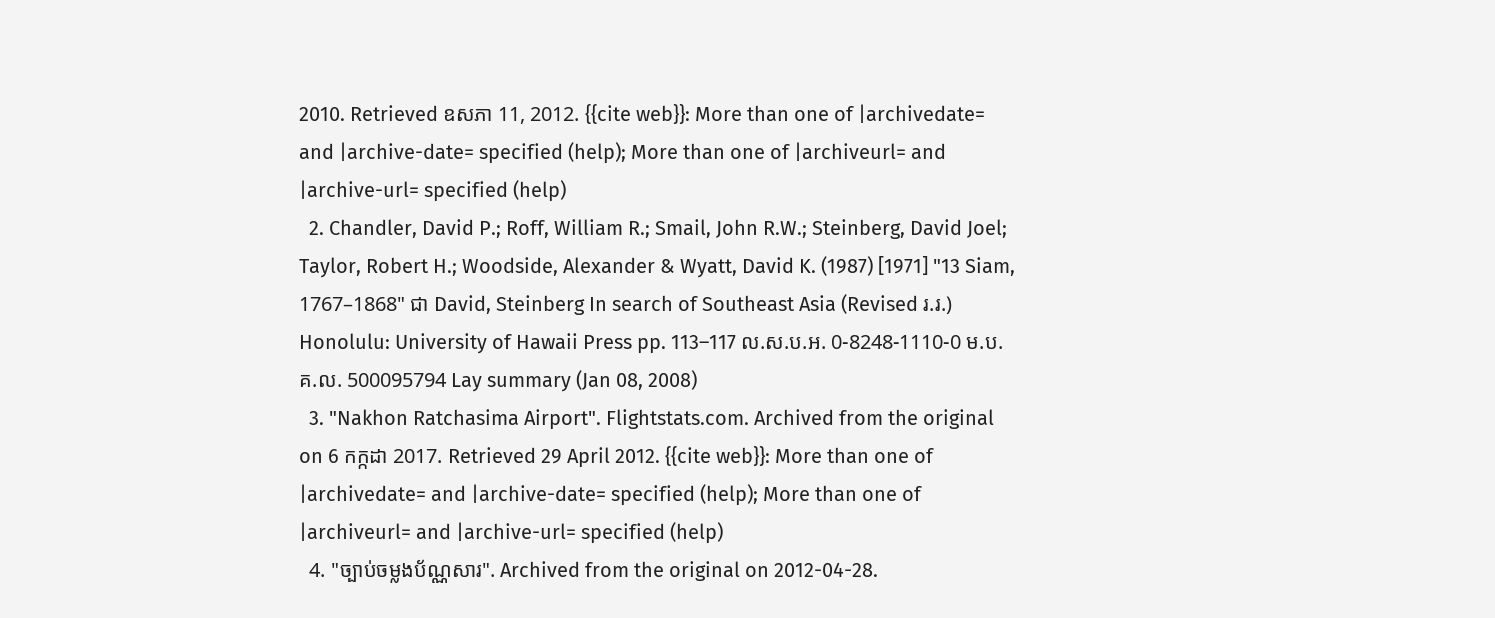2010. Retrieved ឧសភា 11, 2012. {{cite web}}: More than one of |archivedate= and |archive-date= specified (help); More than one of |archiveurl= and |archive-url= specified (help)
  2. Chandler, David P.; Roff, William R.; Smail, John R.W.; Steinberg, David Joel; Taylor, Robert H.; Woodside, Alexander & Wyatt, David K. (1987) [1971] "13 Siam, 1767–1868" ជា David, Steinberg In search of Southeast Asia (Revised រ.រ.) Honolulu: University of Hawaii Press pp. 113–117 ល.ស.ប.អ. 0-8248-1110-0 ម.ប.គ.ល. 500095794 Lay summary (Jan 08, 2008)
  3. "Nakhon Ratchasima Airport". Flightstats.com. Archived from the original on 6 កក្កដា 2017. Retrieved 29 April 2012. {{cite web}}: More than one of |archivedate= and |archive-date= specified (help); More than one of |archiveurl= and |archive-url= specified (help)
  4. "ច្បាប់ចម្លងប័ណ្ណសារ". Archived from the original on 2012-04-28.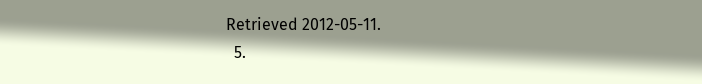Retrieved 2012-05-11.
  5.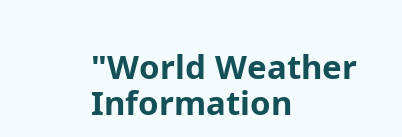"World Weather Information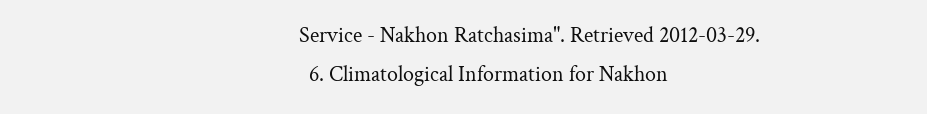Service - Nakhon Ratchasima". Retrieved 2012-03-29.
  6. Climatological Information for Nakhon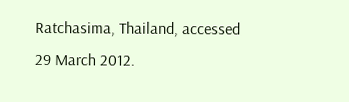Ratchasima, Thailand, accessed 29 March 2012.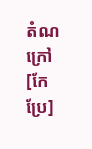តំណក្រៅ[កែប្រែ]